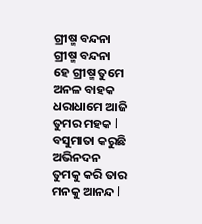ଗ୍ରୀଷ୍ମ ବନ୍ଦନା
ଗ୍ରୀଷ୍ମ ବନ୍ଦନା
ହେ ଗ୍ରୀଷ୍ମ ତୁମେ ଅନଳ ବାହକ
ଧରାଧାମେ ଆଜି ତୁମର ମହକ l
ବସୁମାତା କରୁଛି ଅଭିନଦନ
ତୁମକୁ କରି ତାର ମନକୁ ଆନନ୍ଦ l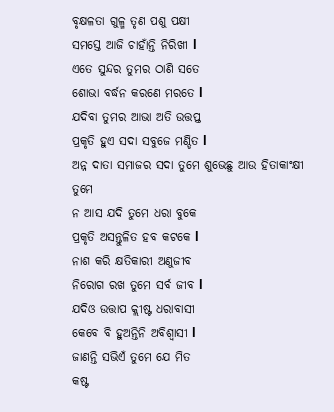ବୃକ୍ଷଳତା ଗୁଳ୍ମ ତୃଣ ପଶୁ ପକ୍ଷୀ
ସମସ୍ତେ ଆଜି ଚାହାଁନ୍ତି ନିରିଖୀ l
ଏତେ ସୁନ୍ଦର ତୁମର ଠାଣି ସତେ
ଶୋଭା ବର୍ଦ୍ଧନ କରଣେ ମରତେ l
ଯଦିବା ତୁମର ଆଭା ଅତି ଉତ୍ତପ୍ତ
ପ୍ରକୃତି ହୁଏ ସଦା ସବୁଜେ ମଣ୍ଡିତ l
ଅନ୍ନ ଦାତା ସମାଜର ସଦା ତୁମେ ଶୁଭେଛୁ ଆଉ ହିତାକାଂକ୍ଷୀ ତୁମେ
ନ ଆସ ଯଦି ତୁମେ ଧରା ବୁକେ
ପ୍ରକୃତି ଅସନ୍ତୁଳିତ ହବ କଟକେ l
ନାଶ କରି କ୍ଷତିକାରୀ ଅଣୁଜୀବ
ନିରୋଗ ରଖ ତୁମେ ସର୍ବ ଜୀବ l
ଯଦିଓ ଉତ୍ତାପ କ୍ଲୀଷ୍ଟ ଧରାବାସୀ
କେବେ ବି ହୁଅନ୍ତିନି ଅବିଶ୍ୱାସୀ l
ଜାଣନ୍ତି ସଭିଏଁ ତୁମେ ଯେ ମିତ
କଷ୍ଟ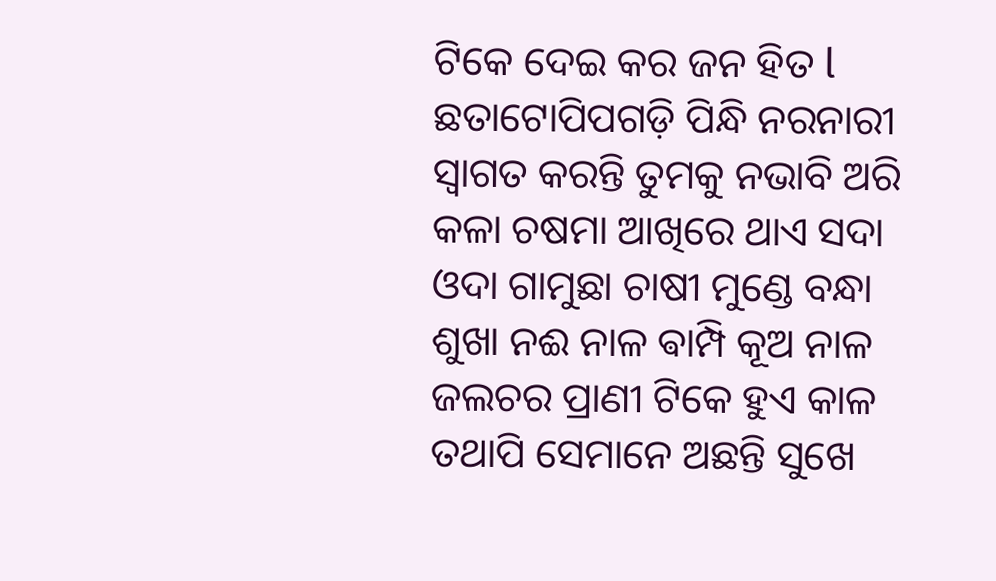ଟିକେ ଦେଇ କର ଜନ ହିତ l
ଛତାଟୋପିପଗଡ଼ି ପିନ୍ଧି ନରନାରୀ
ସ୍ୱାଗତ କରନ୍ତି ତୁମକୁ ନଭାବି ଅରି
କଳା ଚଷମା ଆଖିରେ ଥାଏ ସଦା
ଓଦା ଗାମୁଛା ଚାଷୀ ମୁଣ୍ଡେ ବନ୍ଧା
ଶୁଖା ନଈ ନାଳ ଵାମ୍ପି କୂଅ ନାଳ
ଜଲଚର ପ୍ରାଣୀ ଟିକେ ହୁଏ କାଳ
ତଥାପି ସେମାନେ ଅଛନ୍ତି ସୁଖେ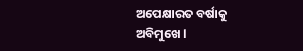ଅପେକ୍ଷାରତ ବର୍ଷାକୁ ଅବିମୁଖେ l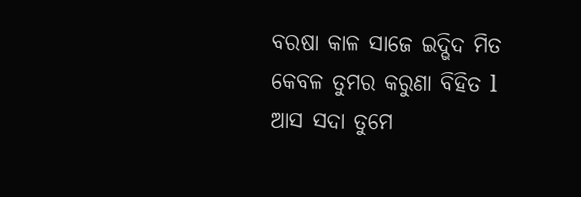ବରଷା କାଳ ସାଜେ ଇଦ୍ଭିଦ ମିତ
କେବଳ ତୁମର କରୁଣା ବିହିତ l
ଆସ ସଦା ତୁମେ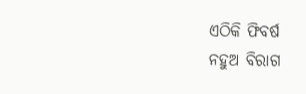ଏଠିକି ଫିବର୍ଷ
ନହୁଅ ବିରାଗ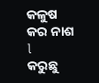କଳୁଷ କର ନାଶ l
କରୁଛୁ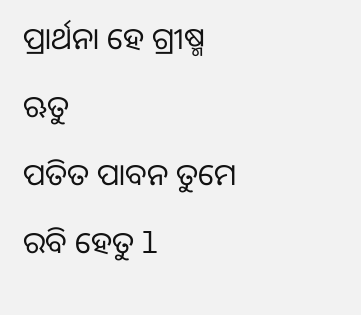ପ୍ରାର୍ଥନା ହେ ଗ୍ରୀଷ୍ମ ଋତୁ
ପତିତ ପାବନ ତୁମେ ରବି ହେତୁ l